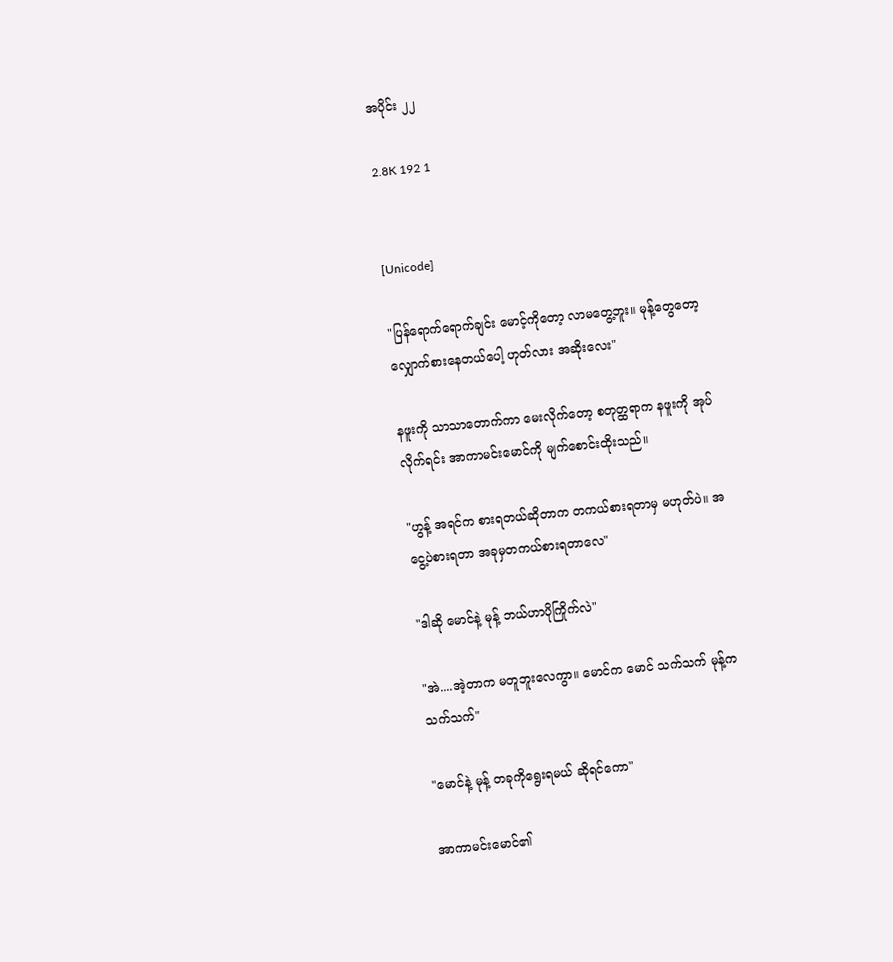အပိုင်း ၂၂

2.8K 192 1


[Unicode]

"ပြန်ရောက်ရောက်ချင်း မောင့်ကိုတော့ လာမတွေ့ဘူး။ မုန့်တွေတော့ လျှောက်စားနေတယ်ပေါ့ ဟုတ်လား အဆိုးလေး"

နဖူးကို သာသာတောက်ကာ မေးလိုက်တော့ စတုတ္ထရာက နဖူးကို အုပ်လိုက်ရင်း အာကာမင်းမောင်ကို မျက်စောင်းထိုးသည်။

"ဟွန့် အရင်က စားရတယ်ဆိုတာက တကယ်စားရတာမှ မဟုတ်ပဲ။ အငွေ့ပဲစားရတာ အခုမှတကယ်စားရတာလေ"

"ဒါဆို မောင်နဲ့ မုန့် ဘယ်ဟာပိုကြိုက်လဲ"

"အဲ....အဲ့တာက မတူဘူးလေကွာ။ မောင်က မောင် သက်သက် မုန့်ကသက်သက်"

"မောင်နဲ့ မုန့် တခုကိုရွေးရမယ် ဆိုရင်ကော"

အာကာမင်းမောင်၏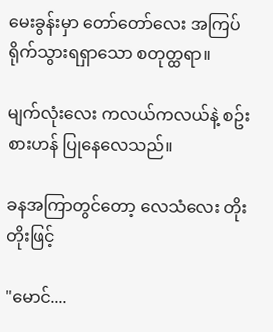မေးခွန်းမှာ တော်တော်လေး အကြပ်ရိုက်သွားရရှာသော စတုတ္ထရာ။

မျက်လုံးလေး ကလယ်ကလယ်နဲ့ စဥ်းစားဟန် ပြုနေလေသည်။

ခနအကြာတွင်တော့ လေသံလေး တိုးတိုးဖြင့်

"မောင်....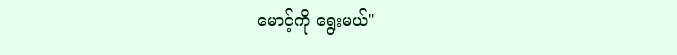မောင့်ကို ရွေးမယ်"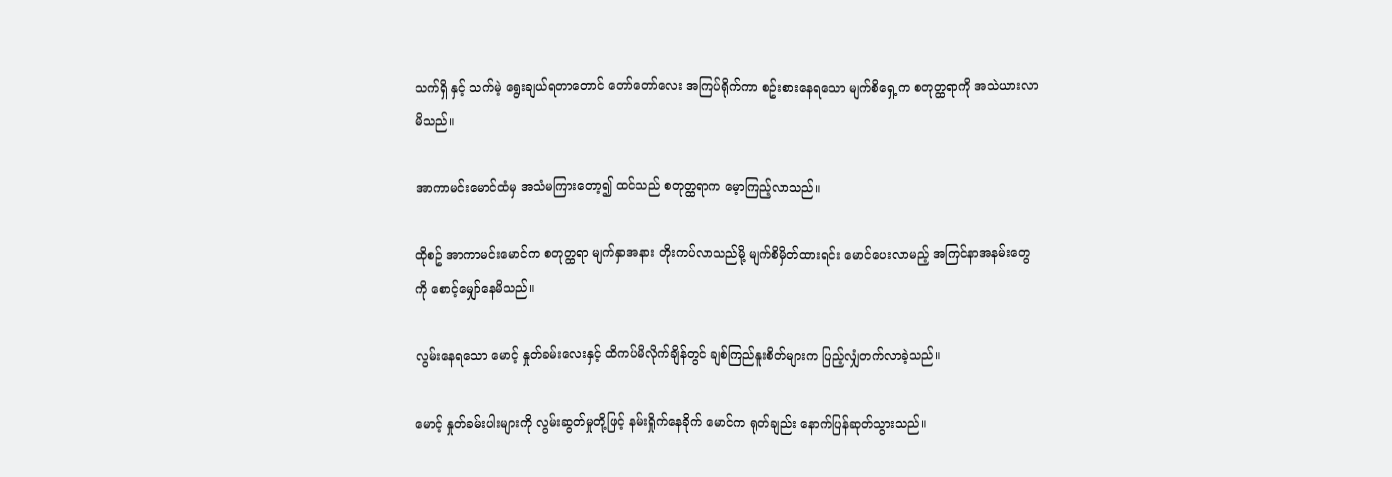သက်ရှိ နှင့် သက်မဲ့ ရွေးချယ်ရတာတောင် တော်တော်လေး အကြပ်ရိုက်ကာ စဥ်းစားနေရသော မျက်စိရှေ့က စတုတ္ထရာကို အသဲယားလာမိသည်။

အာကာမင်းမောင်ထံမှ အသံမကြားတော့၍ ထင်သည် စတုတ္ထရာက မေ့ာကြည့်လာသည်။

ထိုစဥ် အာကာမင်းမောင်က စတုတ္ထရာ မျက်နှာအနား တိုးကပ်လာသည်မို့ မျက်စိမှိတ်ထားရင်း မောင်ပေးလာမည့် အကြင်နာအနမ်းတွေကို စောင့်မျှော်နေမိသည်။

လွမ်းနေရသော မောင့် နှုတ်ခမ်းလေးနှင့် ထိကပ်မိလိုက်ချိန်တွင် ချစ်ကြည်နူးစိတ်များက ပြည့်လျှံတက်လာခဲ့သည်။

မောင့် နှုတ်ခမ်းပါးများကို လွမ်းဆွတ်မှုတို့ဖြင့် နမ်းရှိုက်နေခိုက် မောင်က ရုတ်ချည်း နောက်ပြန်ဆုတ်သွားသည်။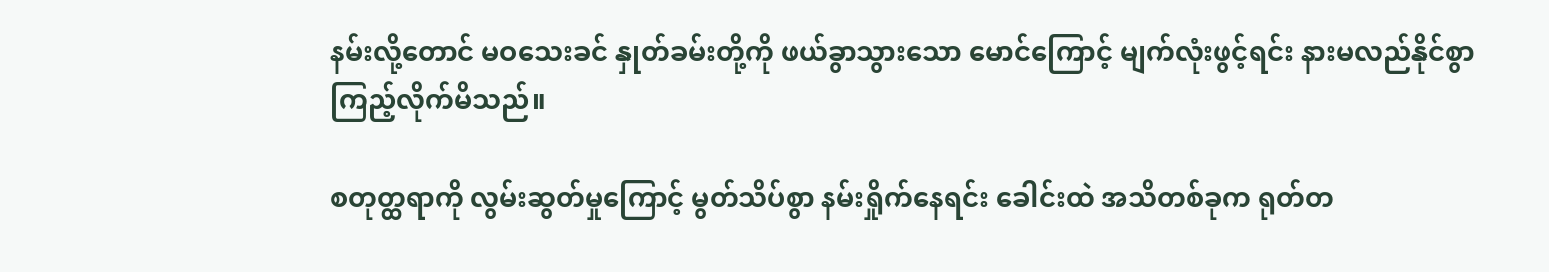နမ်းလို့တောင် မဝသေးခင် နှုတ်ခမ်းတို့ကို ဖယ်ခွာသွားသော မောင်ကြောင့် မျက်လုံးဖွင့်ရင်း နားမလည်နိုင်စွာ ကြည့်လိုက်မိသည်။

စတုတ္ထရာကို လွမ်းဆွတ်မှုကြောင့် မွတ်သိပ်စွာ နမ်းရှိုက်နေရင်း ခေါင်းထဲ အသိတစ်ခုက ရုတ်တ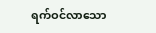ရက်ဝင်လာသော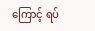ကြောင့် ရပ်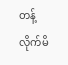တန့်လိုက်မိ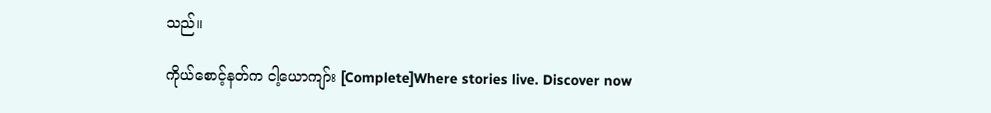သည်။

ကိုယ်စောင့်နတ်က ငါ့ယောကျာ်း [Complete]Where stories live. Discover now